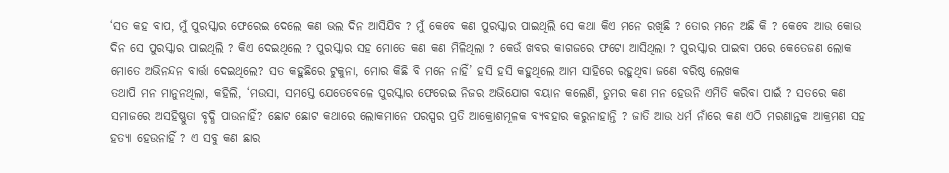‘ସତ କହ ବାପ, ମୁଁ ପୁରସ୍କାର ଫେରେଇ ଦେଲେ କଣ ଭଲ ଦିନ ଆସିଯିବ ? ମୁଁ କେବେ କଣ ପୁରସ୍କାର ପାଇଥିଲି ସେ କଥା କିଏ ମନେ ରଖିଛି ? ତୋର ମନେ ଅଛି କି ? କେବେ ଆଉ କୋଉ ଦିନ ସେ ପୁରସ୍କାର ପାଇଥିଲି ? କିଏ ଦେଇଥିଲେ ? ପୁରସ୍କାର ସହ ମୋତେ କଣ କଣ ମିଳିଥିଲା ? କେଉଁ ଖବର କାଗଜରେ ଫଟୋ ଆସିଥିଲା ? ପୁରସ୍କାର ପାଇବା ପରେ କେତେଜଣ ଲୋକ ମୋତେ ଅଭିନନ୍ଦନ ବାର୍ତ୍ତା ଦେଇଥିଲେ? ସତ କହୁଛିରେ ଟୁକୁନା, ମୋର କିଛି ବି ମନେ ନାହିଁ’ ହସି ହସି କହୁଥିଲେ ଆମ ସାହିରେ ରହୁଥିବା ଜଣେ ବରିଷ୍ଠ ଲେଖକ
ତଥାପି ମନ ମାନୁନଥିଲା, କହିଲି, ‘ମଉସା, ସମସ୍ତେ ଯେତେବେଳେ ପୁରସ୍କାର ଫେରେଇ ନିଜର ଅଭିଯୋଗ ବୟାନ କଲେଣି, ତୁମର କଣ ମନ ହେଉନି ଏମିତି କରିବା ପାଇଁ ? ସତରେ କଣ ସମାଜରେ ଅସହିଷ୍ଣୁତା ବୃଦ୍ଧି ପାଉନାହିଁ? ଛୋଟ ଛୋଟ କଥାରେ ଲୋକମାନେ ପରସ୍ପର ପ୍ରତି ଆକ୍ରୋଶମୂଳକ ବ୍ୟବହାର କରୁନାହାନ୍ତି ? ଜାତି ଆଉ ଧର୍ମ ନାଁରେ କଣ ଏଠି ମରଣାନ୍ତକ ଆକ୍ରମଣ ସହ ହତ୍ୟା ହେଉନାହିଁ ? ଏ ସବୁ କଣ ଛାର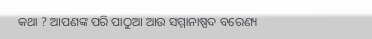କଥା ? ଆପଣଙ୍କ ପରି ପାଠୁଆ ଆଉ ସମ୍ମାନାଷ୍ପଦ ବରେଣ୍ୟ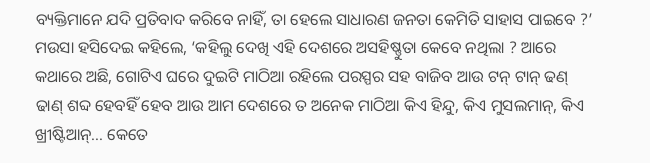ବ୍ୟକ୍ତିମାନେ ଯଦି ପ୍ରତିବାଦ କରିବେ ନାହିଁ, ତା ହେଲେ ସାଧାରଣ ଜନତା କେମିତି ସାହାସ ପାଇବେ ?’
ମଉସା ହସିଦେଇ କହିଲେ, ‘କହିଲୁ ଦେଖି ଏହି ଦେଶରେ ଅସହିଷ୍ଣୁତା କେବେ ନଥିଲା ? ଆରେ କଥାରେ ଅଛି, ଗୋଟିଏ ଘରେ ଦୁଇଟି ମାଠିଆ ରହିଲେ ପରସ୍ପର ସହ ବାଜିବ ଆଉ ଟନ୍ ଟାନ୍ ଢଣ୍ ଢାଣ୍ ଶବ୍ଦ ହେବହିଁ ହେବ ଆଉ ଆମ ଦେଶରେ ତ ଅନେକ ମାଠିଆ କିଏ ହିନ୍ଦୁ, କିଏ ମୁସଲମାନ୍, କିଏ ଖ୍ରୀଷ୍ଟିଆନ୍... କେତେ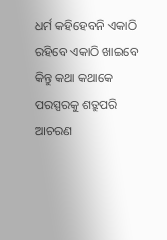ଧର୍ମ କହିହେବନି ଏକାଠି ରହିବେ ଏକାଠି ଖାଇବେ କିନ୍ତୁ କଥା କଥାକେ ପରସ୍ପରକୁ ଶତ୍ରୁପରି ଆଚରଣ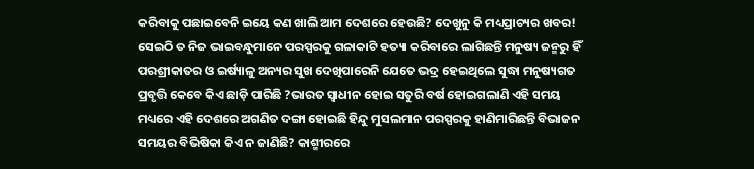କରିବାକୁ ପଛାଇବେନି ଇୟେ କଣ ଖାଲି ଆମ ଦେଶରେ ହେଉଛି? ଦେଖୁନୁ କି ମଧ୍ୟପ୍ରାଚ୍ୟର ଖବର! ସେଇଠି ତ ନିଜ ଭାଇବନ୍ଧୁମାନେ ପରସ୍ପରକୁ ଗଳାକାଟି ହତ୍ୟା କରିବାରେ ଲାଗିଛନ୍ତି ମନୁଷ୍ୟ ଜନ୍ମରୁ ହିଁ ପରଶ୍ରୀକାତର ଓ ଇର୍ଷ୍ୟାଳୁ ଅନ୍ୟର ସୁଖ ଦେଖିପାରେନି ଯେତେ ଭଦ୍ର ହେଇଥିଲେ ସୁଦ୍ଧା ମନୁଷ୍ୟଗତ ପ୍ରବୃତ୍ତି କେବେ କିଏ ଛାଡ଼ି ପାରିଛି ?ଭାରତ ସ୍ବାଧୀନ ହୋଇ ସତୁରି ବର୍ଷ ହୋଇଗଲାଣି ଏହି ସମୟ ମଧ୍ୟରେ ଏହି ଦେଶରେ ଅଗଣିତ ଦଙ୍ଗା ହୋଇଛି ହିନ୍ଦୁ ମୁସଲମାନ ପରସ୍ପରକୁ ହାଣିମାରିଛନ୍ତି ବିଭାଜନ ସମୟର ବିଭିଷିକା କିଏ ନ ଜାଣିଛି? କାଶ୍ମୀରରେ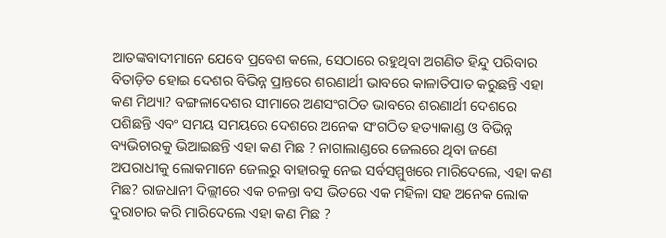ଆତଙ୍କବାଦୀମାନେ ଯେବେ ପ୍ରବେଶ କଲେ, ସେଠାରେ ରହୁଥିବା ଅଗଣିତ ହିନ୍ଦୁ ପରିବାର ବିତାଡ଼ିତ ହୋଇ ଦେଶର ବିଭିନ୍ନ ପ୍ରାନ୍ତରେ ଶରଣାର୍ଥୀ ଭାବରେ କାଳାତିପାତ କରୁଛନ୍ତି ଏହା କଣ ମିଥ୍ୟା? ବଙ୍ଗଳାଦେଶର ସୀମାରେ ଅଣସଂଗଠିତ ଭାବରେ ଶରଣାର୍ଥୀ ଦେଶରେ ପଶିଛନ୍ତି ଏବଂ ସମୟ ସମୟରେ ଦେଶରେ ଅନେକ ସଂଗଠିତ ହତ୍ୟାକାଣ୍ଡ ଓ ବିଭିନ୍ନ ବ୍ୟଭିଚାରକୁ ଭିଆଇଛନ୍ତି ଏହା କଣ ମିଛ ? ନାଗାଲାଣ୍ଡରେ ଜେଲରେ ଥିବା ଜଣେ ଅପରାଧୀକୁ ଲୋକମାନେ ଜେଲରୁ ବାହାରକୁ ନେଇ ସର୍ବସମ୍ମୁଖରେ ମାରିଦେଲେ, ଏହା କଣ ମିଛ? ରାଜଧାନୀ ଦିଲ୍ଲୀରେ ଏକ ଚଳନ୍ତା ବସ ଭିତରେ ଏକ ମହିଳା ସହ ଅନେକ ଲୋକ ଦୁରାଚାର କରି ମାରିଦେଲେ ଏହା କଣ ମିଛ ?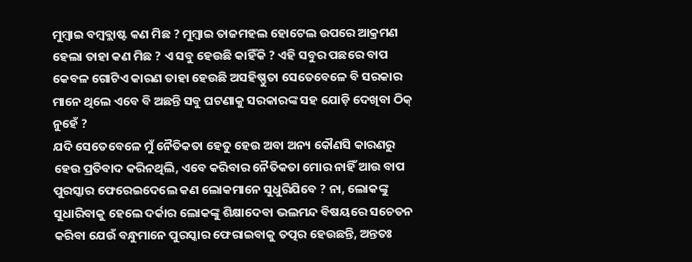ମୁମ୍ବାଇ ବମ୍ବବ୍ଲାଷ୍ଟ କଣ ମିଛ ? ମୁମ୍ବାଇ ତାଜମହଲ ହୋଟେଲ ଉପରେ ଆକ୍ରମଣ ହେଲା ତାହା କଣ ମିଛ ? ଏ ସବୁ ହେଉଛି କାହିଁକି ? ଏହି ସବୁର ପଛରେ ବାପ କେବଳ ଗୋଟିଏ କାରଣ ତାହା ହେଉଛି ଅସହିଷ୍ଣୁତା ସେତେବେଳେ ବି ସରକାର ମାନେ ଥିଲେ ଏବେ ବି ଅଛନ୍ତି ସବୁ ଘଟଣାକୁ ସରକାରଙ୍କ ସହ ଯୋଡ଼ି ଦେଖିବା ଠିକ୍ ନୁହେଁ ?
ଯଦି ସେତେବେଳେ ମୁଁ ନୈତିକତା ହେତୁ ହେଉ ଅବା ଅନ୍ୟ କୌଣସି କାରଣରୁ ହେଉ ପ୍ରତିବାଦ କରିନଥିଲି, ଏବେ କରିବାର ନୈତିକତା ମୋର ନାହିଁ ଆଉ ବାପ ପୁରସ୍କାର ଫେରେଇଦେଲେ କଣ ଲୋକମାନେ ସୁଧୁରିଯିବେ ? ନା, ଲୋକଙ୍କୁ ସୁଧାରିବାକୁ ହେଲେ ଦର୍କାର ଲୋକଙ୍କୁ ଶିକ୍ଷାଦେବା ଭଲମନ୍ଦ ବିଷୟରେ ସଚେତନ କରିବା ଯେଉଁ ବନ୍ଧୁମାନେ ପୁରସ୍କାର ଫେରାଇବାକୁ ତତ୍ପର ହେଉଛନ୍ତି, ଅନ୍ତତଃ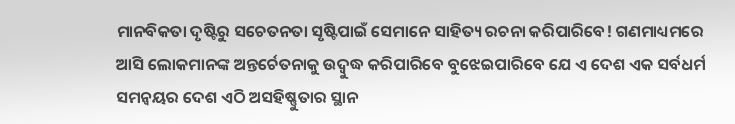ମାନବିକତା ଦୃଷ୍ଟିରୁ ସଚେତନତା ସୃଷ୍ଟିପାଇଁ ସେମାନେ ସାହିତ୍ୟ ରଚନା କରିପାରିବେ! ଗଣମାଧ୍ୟମରେ ଆସି ଲୋକମାନଙ୍କ ଅନ୍ତର୍ଚେତନାକୁ ଉଦ୍ବୁଦ୍ଧ କରିପାରିବେ ବୁଝେଇପାରିବେ ଯେ ଏ ଦେଶ ଏକ ସର୍ବଧର୍ମ ସମନ୍ବୟର ଦେଶ ଏଠି ଅସହିଷ୍ଣୁତାର ସ୍ଥାନ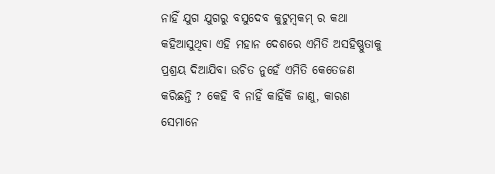ନାହିଁ ଯୁଗ ଯୁଗରୁ ବସୁଦେବ କୁଟୁମ୍ବକମ୍ ର କଥା କହିଆସୁଥିବା ଏହି ମହାନ ଦେଶରେ ଏମିତି ଅସହିଷ୍ଣୁତାକୁ ପ୍ରଶ୍ରୟ ଦିଆଯିବା ଉଚିତ ନୁହେଁ ଏମିତି କେତେଜଣ କରିଛନ୍ତି ? କେହି ବି ନାହିଁ କାହିଁକି ଜାଣୁ, କାରଣ ସେମାନେ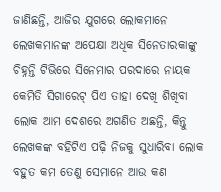ଜାଣିଛନ୍ତି, ଆଜିର ଯୁଗରେ ଲୋକମାନେ ଲେଖକମାନଙ୍କ ଅପେକ୍ଷା ଅଧିକ ସିନେତାରକାଙ୍କୁ ଚିହ୍ନନ୍ତି ଟିଭିରେ ସିନେମାର ପରଦାରେ ନାୟକ କେମିତି ସିଗାରେଟ୍ ପିଏ ତାହା ଦେଖି ଶିଖିବା ଲୋକ ଆମ ଦେଶରେ ଅଗଣିତ ଅଛନ୍ତି, କିନ୍ତୁ ଲେଖକଙ୍କ ବହିଟିଏ ପଢ଼ି ନିଜକୁ ସୁଧାରିବା ଲୋକ ବହୁତ କମ ତେଣୁ ସେମାନେ ଆଉ କଣ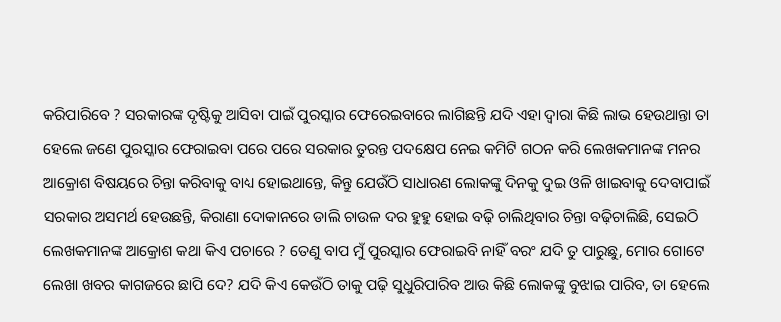କରିପାରିବେ ? ସରକାରଙ୍କ ଦୃଷ୍ଟିକୁ ଆସିବା ପାଇଁ ପୁରସ୍କାର ଫେରେଇବାରେ ଲାଗିଛନ୍ତି ଯଦି ଏହା ଦ୍ବାରା କିଛି ଲାଭ ହେଉଥାନ୍ତା ତା ହେଲେ ଜଣେ ପୁରସ୍କାର ଫେରାଇବା ପରେ ପରେ ସରକାର ତୁରନ୍ତ ପଦକ୍ଷେପ ନେଇ କମିଟି ଗଠନ କରି ଲେଖକମାନଙ୍କ ମନର ଆକ୍ରୋଶ ବିଷୟରେ ଚିନ୍ତା କରିବାକୁ ବାଧ୍ୟ ହୋଇଥାନ୍ତେ, କିନ୍ତୁ ଯେଉଁଠି ସାଧାରଣ ଲୋକଙ୍କୁ ଦିନକୁ ଦୁଇ ଓଳି ଖାଇବାକୁ ଦେବାପାଇଁ ସରକାର ଅସମର୍ଥ ହେଉଛନ୍ତି, କିରାଣା ଦୋକାନରେ ଡାଲି ଚାଉଳ ଦର ହୁହୁ ହୋଇ ବଢ଼ି ଚାଲିଥିବାର ଚିନ୍ତା ବଢ଼ିଚାଲିଛି, ସେଇଠି ଲେଖକମାନଙ୍କ ଆକ୍ରୋଶ କଥା କିଏ ପଚାରେ ? ତେଣୁ ବାପ ମୁଁ ପୁରସ୍କାର ଫେରାଇବି ନାହିଁ ବରଂ ଯଦି ତୁ ପାରୁଛୁ, ମୋର ଗୋଟେ ଲେଖା ଖବର କାଗଜରେ ଛାପି ଦେ? ଯଦି କିଏ କେଉଁଠି ତାକୁ ପଢ଼ି ସୁଧୁରିପାରିବ ଆଉ କିଛି ଲୋକଙ୍କୁ ବୁଝାଇ ପାରିବ, ତା ହେଲେ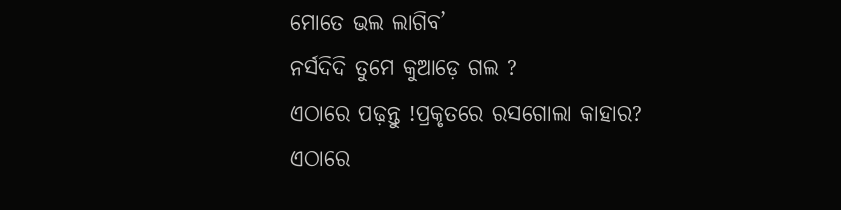ମୋତେ ଭଲ ଲାଗିବ’
ନର୍ସଦିଦି ତୁମେ କୁଆଡ଼େ ଗଲ ?
ଏଠାରେ ପଢ଼ନ୍ତୁ !ପ୍ରକୃତରେ ରସଗୋଲା କାହାର?
ଏଠାରେ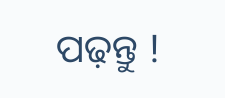ପଢ଼ନ୍ତୁ !